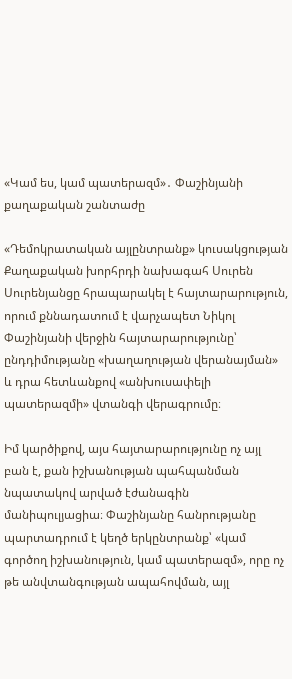«Կամ ես, կամ պատերազմ»․ Փաշինյանի քաղաքական շանտաժը

«Դեմոկրատական այլընտրանք» կուսակցության Քաղաքական խորհրդի նախագահ Սուրեն Սուրենյանցը հրապարակել է հայտարարություն, որում քննադատում է վարչապետ Նիկոլ Փաշինյանի վերջին հայտարարությունը՝ ընդդիմությանը «խաղաղության վերանայման» և դրա հետևանքով «անխուսափելի պատերազմի» վտանգի վերագրումը։

Իմ կարծիքով, այս հայտարարությունը ոչ այլ բան է, քան իշխանության պահպանման նպատակով արված էժանագին մանիպուլյացիա։ Փաշինյանը հանրությանը պարտադրում է կեղծ երկընտրանք՝ «կամ գործող իշխանություն, կամ պատերազմ», որը ոչ թե անվտանգության ապահովման, այլ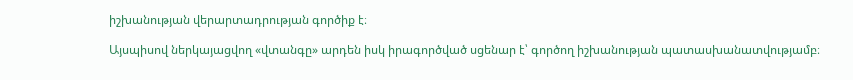իշխանության վերարտադրության գործիք է։

Այսպիսով ներկայացվող «վտանգը» արդեն իսկ իրագործված սցենար է՝ գործող իշխանության պատասխանատվությամբ։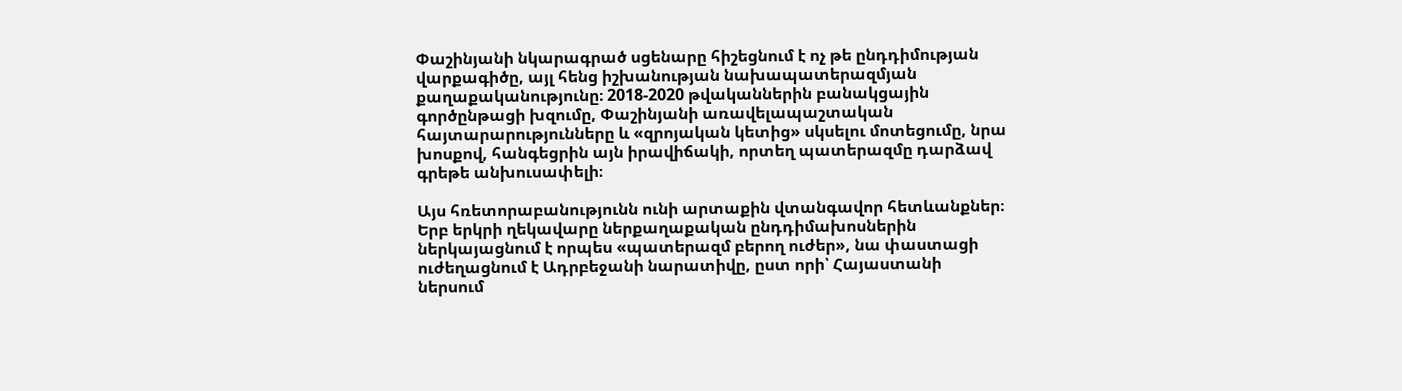Փաշինյանի նկարագրած սցենարը հիշեցնում է ոչ թե ընդդիմության վարքագիծը, այլ հենց իշխանության նախապատերազմյան քաղաքականությունը։ 2018-2020 թվականներին բանակցային գործընթացի խզումը, Փաշինյանի առավելապաշտական հայտարարությունները և «զրոյական կետից» սկսելու մոտեցումը, նրա խոսքով, հանգեցրին այն իրավիճակի, որտեղ պատերազմը դարձավ գրեթե անխուսափելի։

Այս հռետորաբանությունն ունի արտաքին վտանգավոր հետևանքներ։ Երբ երկրի ղեկավարը ներքաղաքական ընդդիմախոսներին ներկայացնում է որպես «պատերազմ բերող ուժեր», նա փաստացի ուժեղացնում է Ադրբեջանի նարատիվը, ըստ որի՝ Հայաստանի ներսում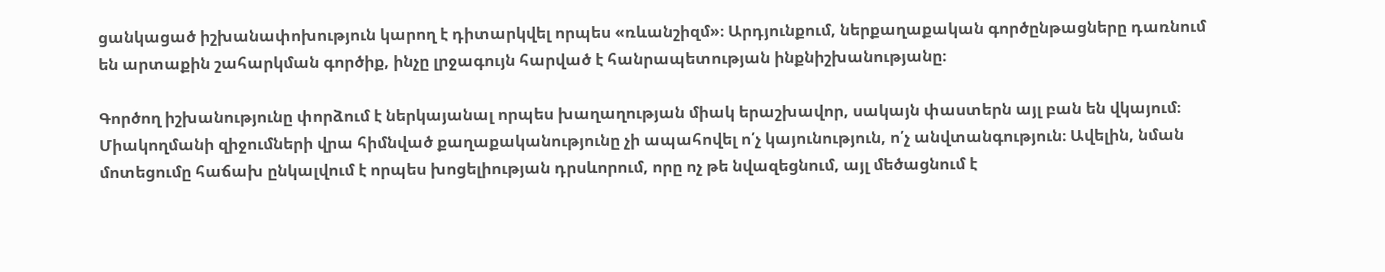ցանկացած իշխանափոխություն կարող է դիտարկվել որպես «ռևանշիզմ»։ Արդյունքում, ներքաղաքական գործընթացները դառնում են արտաքին շահարկման գործիք, ինչը լրջագույն հարված է հանրապետության ինքնիշխանությանը։

Գործող իշխանությունը փորձում է ներկայանալ որպես խաղաղության միակ երաշխավոր, սակայն փաստերն այլ բան են վկայում։ Միակողմանի զիջումների վրա հիմնված քաղաքականությունը չի ապահովել ո՛չ կայունություն, ո՛չ անվտանգություն։ Ավելին, նման մոտեցումը հաճախ ընկալվում է որպես խոցելիության դրսևորում, որը ոչ թե նվազեցնում, այլ մեծացնում է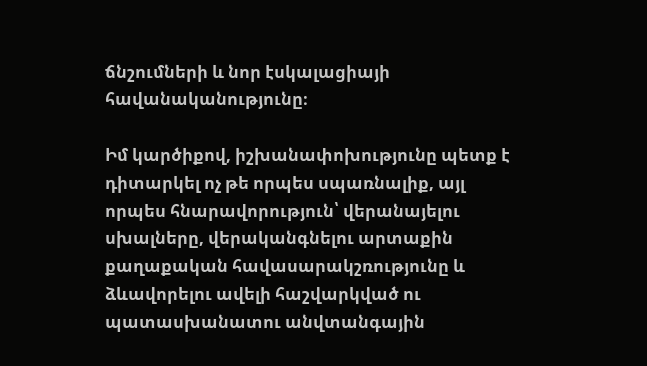ճնշումների և նոր էսկալացիայի հավանականությունը։

Իմ կարծիքով, իշխանափոխությունը պետք է դիտարկել ոչ թե որպես սպառնալիք, այլ որպես հնարավորություն՝ վերանայելու սխալները, վերականգնելու արտաքին քաղաքական հավասարակշռությունը և ձևավորելու ավելի հաշվարկված ու պատասխանատու անվտանգային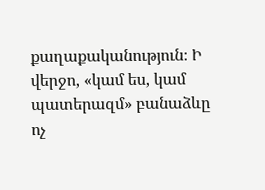քաղաքականություն։ Ի վերջո, «կամ ես, կամ պատերազմ» բանաձևը ոչ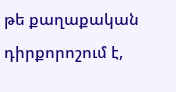թե քաղաքական դիրքորոշում է,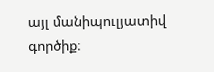այլ մանիպուլյատիվ գործիք։